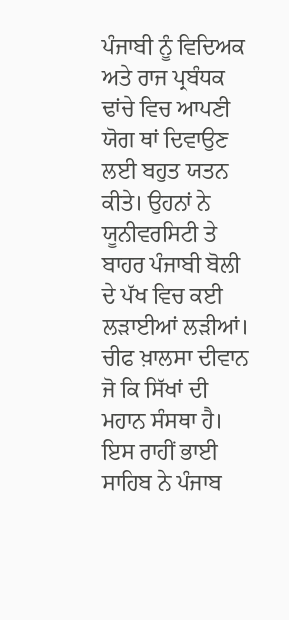ਪੰਜਾਬੀ ਨੂੰ ਵਿਦਿਅਕ ਅਤੇ ਰਾਜ ਪ੍ਰਬੰਧਕ ਢਾਂਚੇ ਵਿਚ ਆਪਣੀ ਯੋਗ ਥਾਂ ਦਿਵਾਉਣ ਲਈ ਬਹੁਤ ਯਤਨ ਕੀਤੇ। ਉਹਨਾਂ ਨੇ ਯੂਨੀਵਰਸਿਟੀ ਤੇ ਬਾਹਰ ਪੰਜਾਬੀ ਬੋਲੀ ਦੇ ਪੱਖ ਵਿਚ ਕਈ ਲੜਾਈਆਂ ਲੜੀਆਂ। ਚੀਫ ਖ਼ਾਲਸਾ ਦੀਵਾਨ ਜੋ ਕਿ ਸਿੱਖਾਂ ਦੀ ਮਹਾਨ ਸੰਸਥਾ ਹੈ। ਇਸ ਰਾਹੀਂ ਭਾਈ ਸਾਹਿਬ ਨੇ ਪੰਜਾਬ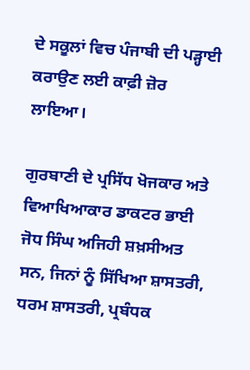ਦੇ ਸਕੂਲਾਂ ਵਿਚ ਪੰਜਾਬੀ ਦੀ ਪੜ੍ਹਾਈ ਕਰਾਉਣ ਲਈ ਕਾਫ਼ੀ ਜ਼ੋਰ ਲਾਇਆ।

ਗੁਰਬਾਣੀ ਦੇ ਪ੍ਰਸਿੱਧ ਖੋਜਕਾਰ ਅਤੇ ਵਿਆਖਿਆਕਾਰ ਡਾਕਟਰ ਭਾਈ ਜੋਧ ਸਿੰਘ ਅਜਿਹੀ ਸ਼ਖ਼ਸੀਅਤ ਸਨ, ਜਿਨਾਂ ਨੂੰ ਸਿੱਖਿਆ ਸ਼ਾਸਤਰੀ, ਧਰਮ ਸ਼ਾਸਤਰੀ, ਪ੍ਰਬੰਧਕ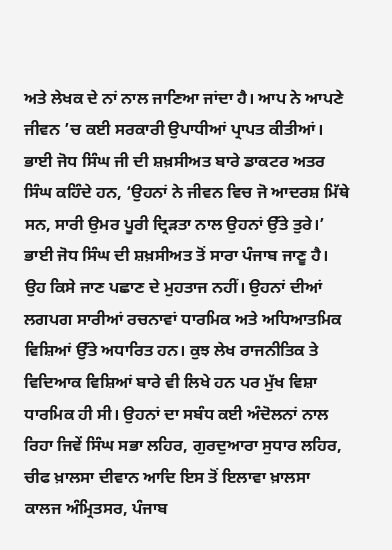ਅਤੇ ਲੇਖਕ ਦੇ ਨਾਂ ਨਾਲ ਜਾਣਿਆ ਜਾਂਦਾ ਹੈ। ਆਪ ਨੇ ਆਪਣੇ ਜੀਵਨ ’ਚ ਕਈ ਸਰਕਾਰੀ ਉਪਾਧੀਆਂ ਪ੍ਰਾਪਤ ਕੀਤੀਆਂ। ਭਾਈ ਜੋਧ ਸਿੰਘ ਜੀ ਦੀ ਸ਼ਖ਼ਸੀਅਤ ਬਾਰੇ ਡਾਕਟਰ ਅਤਰ ਸਿੰਘ ਕਹਿੰਦੇ ਹਨ, ‘ਉਹਨਾਂ ਨੇ ਜੀਵਨ ਵਿਚ ਜੋ ਆਦਰਸ਼ ਮਿੱਥੇ ਸਨ, ਸਾਰੀ ਉਮਰ ਪੂਰੀ ਦ੍ਰਿੜਤਾ ਨਾਲ ਉਹਨਾਂ ਉੱਤੇ ਤੁਰੇ।’ ਭਾਈ ਜੋਧ ਸਿੰਘ ਦੀ ਸ਼ਖ਼ਸੀਅਤ ਤੋਂ ਸਾਰਾ ਪੰਜਾਬ ਜਾਣੂ ਹੈ। ਉਹ ਕਿਸੇ ਜਾਣ ਪਛਾਣ ਦੇ ਮੁਹਤਾਜ ਨਹੀਂ। ਉਹਨਾਂ ਦੀਆਂ ਲਗਪਗ ਸਾਰੀਆਂ ਰਚਨਾਵਾਂ ਧਾਰਮਿਕ ਅਤੇ ਅਧਿਆਤਮਿਕ ਵਿਸ਼ਿਆਂ ਉੱਤੇ ਅਧਾਰਿਤ ਹਨ। ਕੁਝ ਲੇਖ ਰਾਜਨੀਤਿਕ ਤੇ ਵਿਦਿਆਕ ਵਿਸ਼ਿਆਂ ਬਾਰੇ ਵੀ ਲਿਖੇ ਹਨ ਪਰ ਮੁੱਖ ਵਿਸ਼ਾ ਧਾਰਮਿਕ ਹੀ ਸੀ। ਉਹਨਾਂ ਦਾ ਸਬੰਧ ਕਈ ਅੰਦੋਲਨਾਂ ਨਾਲ ਰਿਹਾ ਜਿਵੇਂ ਸਿੰਘ ਸਭਾ ਲਹਿਰ, ਗੁਰਦੁਆਰਾ ਸੁਧਾਰ ਲਹਿਰ, ਚੀਫ ਖ਼ਾਲਸਾ ਦੀਵਾਨ ਆਦਿ ਇਸ ਤੋਂ ਇਲਾਵਾ ਖ਼ਾਲਸਾ ਕਾਲਜ ਅੰਮ੍ਰਿਤਸਰ, ਪੰਜਾਬ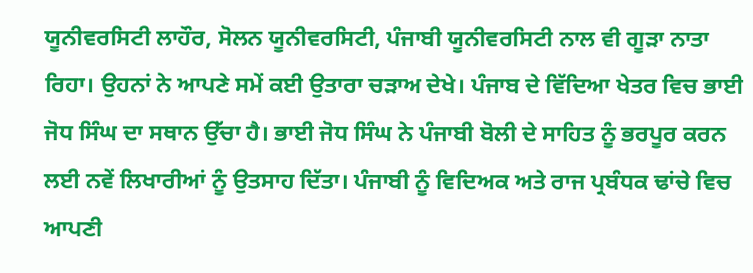ਯੂਨੀਵਰਸਿਟੀ ਲਾਹੌਰ, ਸੋਲਨ ਯੂਨੀਵਰਸਿਟੀ, ਪੰਜਾਬੀ ਯੂਨੀਵਰਸਿਟੀ ਨਾਲ ਵੀ ਗੂੜਾ ਨਾਤਾ ਰਿਹਾ। ਉਹਨਾਂ ਨੇ ਆਪਣੇ ਸਮੇਂ ਕਈ ਉਤਾਰਾ ਚੜਾਅ ਦੇਖੇ। ਪੰਜਾਬ ਦੇ ਵਿੱਦਿਆ ਖੇਤਰ ਵਿਚ ਭਾਈ ਜੋਧ ਸਿੰਘ ਦਾ ਸਥਾਨ ਉੱਚਾ ਹੈ। ਭਾਈ ਜੋਧ ਸਿੰਘ ਨੇ ਪੰਜਾਬੀ ਬੋਲੀ ਦੇ ਸਾਹਿਤ ਨੂੰ ਭਰਪੂਰ ਕਰਨ ਲਈ ਨਵੇਂ ਲਿਖਾਰੀਆਂ ਨੂੰ ਉਤਸਾਹ ਦਿੱਤਾ। ਪੰਜਾਬੀ ਨੂੰ ਵਿਦਿਅਕ ਅਤੇ ਰਾਜ ਪ੍ਰਬੰਧਕ ਢਾਂਚੇ ਵਿਚ ਆਪਣੀ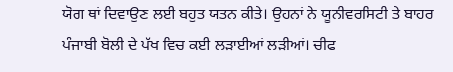ਯੋਗ ਥਾਂ ਦਿਵਾਉਣ ਲਈ ਬਹੁਤ ਯਤਨ ਕੀਤੇ। ਉਹਨਾਂ ਨੇ ਯੂਨੀਵਰਸਿਟੀ ਤੇ ਬਾਹਰ ਪੰਜਾਬੀ ਬੋਲੀ ਦੇ ਪੱਖ ਵਿਚ ਕਈ ਲੜਾਈਆਂ ਲੜੀਆਂ। ਚੀਫ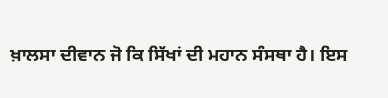ਖ਼ਾਲਸਾ ਦੀਵਾਨ ਜੋ ਕਿ ਸਿੱਖਾਂ ਦੀ ਮਹਾਨ ਸੰਸਥਾ ਹੈ। ਇਸ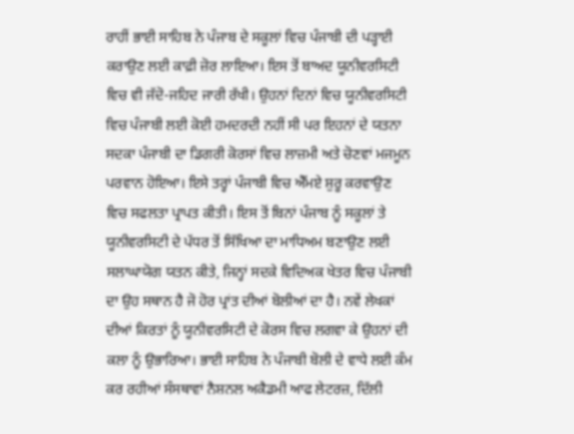ਰਾਹੀਂ ਭਾਈ ਸਾਹਿਬ ਨੇ ਪੰਜਾਬ ਦੇ ਸਕੂਲਾਂ ਵਿਚ ਪੰਜਾਬੀ ਦੀ ਪੜ੍ਹਾਈ ਕਰਾਉਣ ਲਈ ਕਾਫ਼ੀ ਜ਼ੋਰ ਲਾਇਆ। ਇਸ ਤੋਂ ਬਾਅਦ ਯੂਨੀਵਰਸਿਟੀ ਵਿਚ ਵੀ ਜੱਦੋ-ਜਹਿਦ ਜਾਰੀ ਰੱਖੀ। ਉਹਨਾਂ ਦਿਨਾਂ ਵਿਚ ਯੂਨੀਵਰਸਿਟੀ ਵਿਚ ਪੰਜਾਬੀ ਲਈ ਕੋਈ ਹਮਦਰਦੀ ਨਹੀਂ ਸੀ ਪਰ ਇਹਨਾਂ ਦੇ ਯਤਨਾ ਸਦਕਾ ਪੰਜਾਬੀ ਦਾ ਡਿਗਰੀ ਕੋਰਸਾਂ ਵਿਚ ਲਾਜ਼ਮੀ ਅਤੇ ਚੋਣਵਾਂ ਮਜਮੂਨ ਪਰਵਾਨ ਹੋਇਆ। ਇਸੇ ਤਰ੍ਹਾਂ ਪੰਜਾਬੀ ਵਿਚ ਐੱਮਏ ਸ਼ੁਰੂ ਕਰਵਾਉਣ ਵਿਚ ਸਫਲਤਾ ਪ੍ਰਾਪਤ ਕੀਤੀ। ਇਸ ਤੋਂ ਬਿਨਾਂ ਪੰਜਾਬ ਨੂੰ ਸਕੂਲਾਂ ਤੇ ਯੂਨੀਵਰਸਿਟੀ ਦੇ ਪੱਧਰ ਤੋਂ ਸਿੱਖਿਆ ਦਾ ਮਾਧਿਅਮ ਬਣਾਉਣ ਲਈ ਸਲਾਘਾਯੋਗ ਯਤਨ ਕੀਤੇ, ਜਿਨ੍ਹਾਂ ਸਦਕੇ ਵਿਦਿਅਕ ਖੇਤਰ ਵਿਚ ਪੰਜਾਬੀ ਦਾ ਉਹ ਸਥਾਨ ਹੈ ਜੋ ਹੋਰ ਪ੍ਰਾਂਤ ਦੀਆਂ ਬੋਲੀਆਂ ਦਾ ਹੈ। ਨਵੇਂ ਲੇਖਕਾਂ ਦੀਆਂ ਕਿਰਤਾਂ ਨੂੰ ਯੂਨੀਵਰਸਿਟੀ ਦੇ ਕੋਰਸ ਵਿਚ ਲਗਵਾ ਕੇ ਉਹਨਾਂ ਦੀ ਕਲਾ ਨੂੰ ਉਭਾਰਿਆ। ਭਾਈ ਸਾਹਿਬ ਨੇ ਪੰਜਾਬੀ ਬੋਲੀ ਦੇ ਵਾਧੇ ਲਈ ਕੰਮ ਕਰ ਰਹੀਆਂ ਸੰਸਥਾਵਾਂ ਨੈਸ਼ਨਲ ਅਕੈਡਮੀ ਆਫ ਲੇਟਰਜ਼, ਦਿੱਲੀ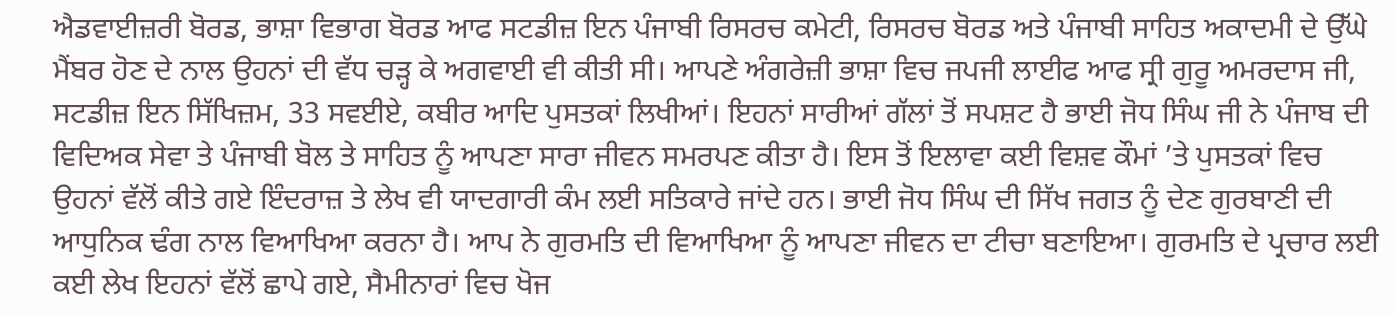ਐਡਵਾਈਜ਼ਰੀ ਬੋਰਡ, ਭਾਸ਼ਾ ਵਿਭਾਗ ਬੋਰਡ ਆਫ ਸਟਡੀਜ਼ ਇਨ ਪੰਜਾਬੀ ਰਿਸਰਚ ਕਮੇਟੀ, ਰਿਸਰਚ ਬੋਰਡ ਅਤੇ ਪੰਜਾਬੀ ਸਾਹਿਤ ਅਕਾਦਮੀ ਦੇ ਉੱਘੇ ਮੈਂਬਰ ਹੋਣ ਦੇ ਨਾਲ ਉਹਨਾਂ ਦੀ ਵੱਧ ਚੜ੍ਹ ਕੇ ਅਗਵਾਈ ਵੀ ਕੀਤੀ ਸੀ। ਆਪਣੇ ਅੰਗਰੇਜ਼ੀ ਭਾਸ਼ਾ ਵਿਚ ਜਪਜੀ ਲਾਈਫ ਆਫ ਸ੍ਰੀ ਗੁਰੂ ਅਮਰਦਾਸ ਜੀ, ਸਟਡੀਜ਼ ਇਨ ਸਿੱਖਿਜ਼ਮ, 33 ਸਵਈਏ, ਕਬੀਰ ਆਦਿ ਪੁਸਤਕਾਂ ਲਿਖੀਆਂ। ਇਹਨਾਂ ਸਾਰੀਆਂ ਗੱਲਾਂ ਤੋਂ ਸਪਸ਼ਟ ਹੈ ਭਾਈ ਜੋਧ ਸਿੰਘ ਜੀ ਨੇ ਪੰਜਾਬ ਦੀ ਵਿਦਿਅਕ ਸੇਵਾ ਤੇ ਪੰਜਾਬੀ ਬੋਲ ਤੇ ਸਾਹਿਤ ਨੂੰ ਆਪਣਾ ਸਾਰਾ ਜੀਵਨ ਸਮਰਪਣ ਕੀਤਾ ਹੈ। ਇਸ ਤੋਂ ਇਲਾਵਾ ਕਈ ਵਿਸ਼ਵ ਕੌਮਾਂ ’ਤੇ ਪੁਸਤਕਾਂ ਵਿਚ ਉਹਨਾਂ ਵੱਲੋਂ ਕੀਤੇ ਗਏ ਇੰਦਰਾਜ਼ ਤੇ ਲੇਖ ਵੀ ਯਾਦਗਾਰੀ ਕੰਮ ਲਈ ਸਤਿਕਾਰੇ ਜਾਂਦੇ ਹਨ। ਭਾਈ ਜੋਧ ਸਿੰਘ ਦੀ ਸਿੱਖ ਜਗਤ ਨੂੰ ਦੇਣ ਗੁਰਬਾਣੀ ਦੀ ਆਧੁਨਿਕ ਢੰਗ ਨਾਲ ਵਿਆਖਿਆ ਕਰਨਾ ਹੈ। ਆਪ ਨੇ ਗੁਰਮਤਿ ਦੀ ਵਿਆਖਿਆ ਨੂੰ ਆਪਣਾ ਜੀਵਨ ਦਾ ਟੀਚਾ ਬਣਾਇਆ। ਗੁਰਮਤਿ ਦੇ ਪ੍ਰਚਾਰ ਲਈ ਕਈ ਲੇਖ ਇਹਨਾਂ ਵੱਲੋਂ ਛਾਪੇ ਗਏ, ਸੈਮੀਨਾਰਾਂ ਵਿਚ ਖੋਜ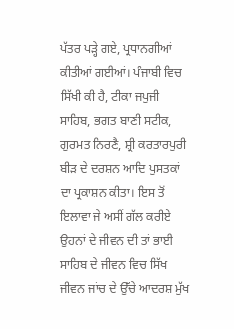ਪੱਤਰ ਪੜ੍ਹੇ ਗਏ, ਪ੍ਰਧਾਨਗੀਆਂ ਕੀਤੀਆਂ ਗਈਆਂ। ਪੰਜਾਬੀ ਵਿਚ ਸਿੱਖੀ ਕੀ ਹੈ, ਟੀਕਾ ਜਪੁਜੀ ਸਾਹਿਬ, ਭਗਤ ਬਾਣੀ ਸਟੀਕ, ਗੁਰਮਤ ਨਿਰਣੈ, ਸ਼੍ਰੀ ਕਰਤਾਰਪੁਰੀ ਬੀੜ ਦੇ ਦਰਸ਼ਨ ਆਦਿ ਪੁਸਤਕਾਂ ਦਾ ਪ੍ਰਕਾਸ਼ਨ ਕੀਤਾ। ਇਸ ਤੋਂ ਇਲਾਵਾ ਜੇ ਅਸੀਂ ਗੱਲ ਕਰੀਏ ਉਹਨਾਂ ਦੇ ਜੀਵਨ ਦੀ ਤਾਂ ਭਾਈ ਸਾਹਿਬ ਦੇ ਜੀਵਨ ਵਿਚ ਸਿੱਖ ਜੀਵਨ ਜਾਂਚ ਦੇ ਉੱਚੇ ਆਦਰਸ਼ ਮੁੱਖ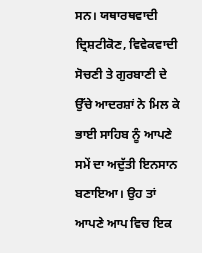ਸਨ। ਯਥਾਰਥਵਾਦੀ ਦ੍ਰਿਸ਼ਟੀਕੋਣ, ਵਿਵੇਕਵਾਦੀ ਸੋਚਣੀ ਤੇ ਗੁਰਬਾਣੀ ਦੇ ਉੱਚੇ ਆਦਰਸ਼ਾਂ ਨੇ ਮਿਲ ਕੇ ਭਾਈ ਸਾਹਿਬ ਨੂੰ ਆਪਣੇ ਸਮੇਂ ਦਾ ਅਦੁੱਤੀ ਇਨਸਾਨ ਬਣਾਇਆ। ਉਹ ਤਾਂ ਆਪਣੇ ਆਪ ਵਿਚ ਇਕ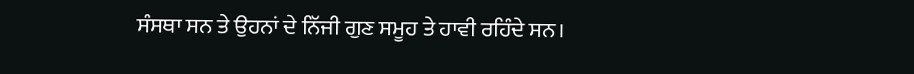ਸੰਸਥਾ ਸਨ ਤੇ ਉਹਨਾਂ ਦੇ ਨਿੱਜੀ ਗੁਣ ਸਮੂਹ ਤੇ ਹਾਵੀ ਰਹਿੰਦੇ ਸਨ।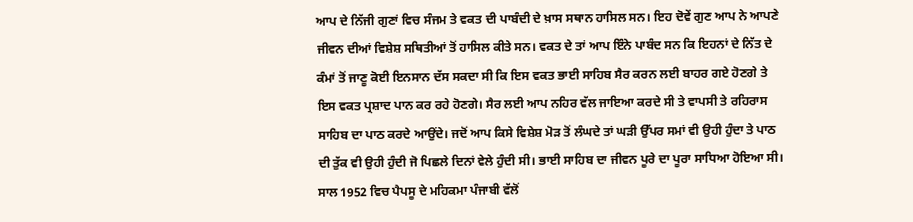ਆਪ ਦੇ ਨਿੱਜੀ ਗੁਣਾਂ ਵਿਚ ਸੰਜਮ ਤੇ ਵਕਤ ਦੀ ਪਾਬੰਦੀ ਦੇ ਖ਼ਾਸ ਸਥਾਨ ਹਾਸਿਲ ਸਨ। ਇਹ ਦੋਵੇਂ ਗੁਣ ਆਪ ਨੇ ਆਪਣੇ ਜੀਵਨ ਦੀਆਂ ਵਿਸ਼ੇਸ਼ ਸਥਿਤੀਆਂ ਤੋਂ ਹਾਸਿਲ ਕੀਤੇ ਸਨ। ਵਕਤ ਦੇ ਤਾਂ ਆਪ ਇੰਨੇ ਪਾਬੰਦ ਸਨ ਕਿ ਇਹਨਾਂ ਦੇ ਨਿੱਤ ਦੇ ਕੰਮਾਂ ਤੋਂ ਜਾਣੂ ਕੋਈ ਇਨਸਾਨ ਦੱਸ ਸਕਦਾ ਸੀ ਕਿ ਇਸ ਵਕਤ ਭਾਈ ਸਾਹਿਬ ਸੈਰ ਕਰਨ ਲਈ ਬਾਹਰ ਗਏ ਹੋਣਗੇ ਤੇ ਇਸ ਵਕਤ ਪ੍ਰਸ਼ਾਦ ਪਾਨ ਕਰ ਰਹੇ ਹੋਣਗੇ। ਸੈਰ ਲਈ ਆਪ ਨਹਿਰ ਵੱਲ ਜਾਇਆ ਕਰਦੇ ਸੀ ਤੇ ਵਾਪਸੀ ਤੇ ਰਹਿਰਾਸ ਸਾਹਿਬ ਦਾ ਪਾਠ ਕਰਦੇ ਆਉਂਦੇ। ਜਦੋਂ ਆਪ ਕਿਸੇ ਵਿਸ਼ੇਸ਼ ਮੋੜ ਤੋਂ ਲੰਘਦੇ ਤਾਂ ਘੜੀ ਉੱਪਰ ਸਮਾਂ ਵੀ ਉਹੀ ਹੁੰਦਾ ਤੇ ਪਾਠ ਦੀ ਤੁੱਕ ਵੀ ਉਹੀ ਹੁੰਦੀ ਜੋ ਪਿਛਲੇ ਦਿਨਾਂ ਵੇਲੇ ਹੁੰਦੀ ਸੀ। ਭਾਈ ਸਾਹਿਬ ਦਾ ਜੀਵਨ ਪੂਰੇ ਦਾ ਪੂਰਾ ਸਾਧਿਆ ਹੋਇਆ ਸੀ। ਸਾਲ 1952 ਵਿਚ ਪੈਪਸੂ ਦੇ ਮਹਿਕਮਾ ਪੰਜਾਬੀ ਵੱਲੋਂ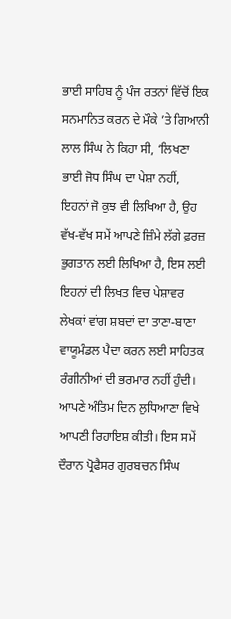ਭਾਈ ਸਾਹਿਬ ਨੂੰ ਪੰਜ ਰਤਨਾਂ ਵਿੱਚੋਂ ਇਕ ਸਨਮਾਨਿਤ ਕਰਨ ਦੇ ਮੌਕੇ ’ਤੇ ਗਿਆਨੀ ਲਾਲ ਸਿੰਘ ਨੇ ਕਿਹਾ ਸੀ, ‘ਲਿਖਣਾ ਭਾਈ ਜੋਧ ਸਿੰਘ ਦਾ ਪੇਸ਼ਾ ਨਹੀਂ, ਇਹਨਾਂ ਜੋ ਕੁਝ ਵੀ ਲਿਖਿਆ ਹੈ, ਉਹ ਵੱਖ-ਵੱਖ ਸਮੇਂ ਆਪਣੇ ਜ਼ਿੰਮੇ ਲੱਗੇ ਫ਼ਰਜ਼ ਭੁਗਤਾਨ ਲਈ ਲਿਖਿਆ ਹੈ, ਇਸ ਲਈ ਇਹਨਾਂ ਦੀ ਲਿਖਤ ਵਿਚ ਪੇਸ਼ਾਵਰ ਲੇਖਕਾਂ ਵਾਂਗ ਸ਼ਬਦਾਂ ਦਾ ਤਾਣਾ-ਬਾਣਾ ਵਾਯੂਮੰਡਲ ਪੈਦਾ ਕਰਨ ਲਈ ਸਾਹਿਤਕ ਰੰਗੀਨੀਆਂ ਦੀ ਭਰਮਾਰ ਨਹੀਂ ਹੁੰਦੀ। ਆਪਣੇ ਅੰਤਿਮ ਦਿਨ ਲੁਧਿਆਣਾ ਵਿਖੇ ਆਪਣੀ ਰਿਹਾਇਸ਼ ਕੀਤੀ। ਇਸ ਸਮੇਂ ਦੌਰਾਨ ਪ੍ਰੋਫੈਸਰ ਗੁਰਬਚਨ ਸਿੰਘ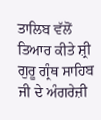ਤਾਲਿਬ ਵੱਲੋਂ ਤਿਆਰ ਕੀਤੇ ਸ਼੍ਰੀ ਗੁਰੂ ਗ੍ਰੰਥ ਸਾਹਿਬ ਜੀ ਦੇ ਅੰਗਰੇਜ਼ੀ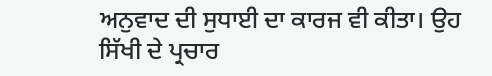ਅਨੁਵਾਦ ਦੀ ਸੁਧਾਈ ਦਾ ਕਾਰਜ ਵੀ ਕੀਤਾ। ਉਹ ਸਿੱਖੀ ਦੇ ਪ੍ਰਚਾਰ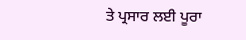ਤੇ ਪ੍ਰਸਾਰ ਲਈ ਪੂਰਾ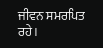ਜੀਵਨ ਸਮਰਪਿਤ ਰਹੇ।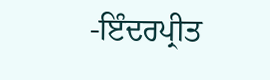-ਇੰਦਰਪ੍ਰੀਤ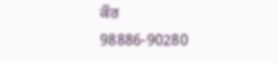ਕੌਰ
98886-90280